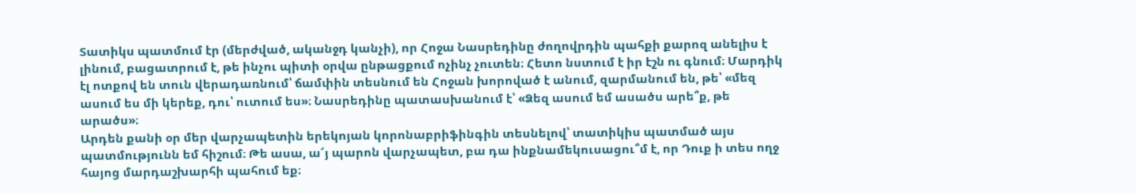Տատիկս պատմում էր (մերժված, ականջդ կանչի), որ Հոջա Նասրեդինը ժողովրդին պահքի քարոզ անելիս է լինում, բացատրում է, թե ինչու պիտի օրվա ընթացքում ոչինչ չուտեն։ Հետո նստում է իր էշն ու գնում։ Մարդիկ էլ ոտքով են տուն վերադառնում՝ ճամփին տեսնում են Հոջան խորոված է անում, զարմանում են, թե՝ «մեզ ասում ես մի կերեք, դու՝ ուտում ես»։ Նասրեդինը պատասխանում է՝ «Ձեզ ասում եմ ասածս արե՞ք, թե արածս»։
Արդեն քանի օր մեր վարչապետին երեկոյան կորոնաբրիֆինգին տեսնելով՝ տատիկիս պատմած այս պատմությունն եմ հիշում։ Թե ասա, ա՜յ պարոն վարչապետ, բա դա ինքնամեկուսացու՞մ է, որ Դուք ի տես ողջ հայոց մարդաշխարհի պահում եք։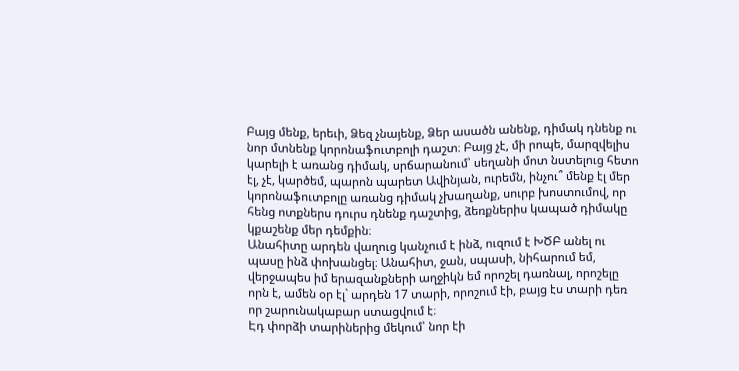Բայց մենք, երեւի, Ձեզ չնայենք, Ձեր ասածն անենք, դիմակ դնենք ու նոր մտնենք կորոնաֆուտբոլի դաշտ։ Բայց չէ, մի րոպե, մարզվելիս կարելի է առանց դիմակ, սրճարանում՝ սեղանի մոտ նստելուց հետո էլ, չէ, կարծեմ, պարոն պարետ Ավինյան, ուրեմն, ինչու՞ մենք էլ մեր կորոնաֆուտբոլը առանց դիմակ չխաղանք, սուրբ խոստումով, որ հենց ոտքներս դուրս դնենք դաշտից, ձեռքներիս կապած դիմակը կքաշենք մեր դեմքին։
Անահիտը արդեն վաղուց կանչում է ինձ, ուզում է ԽԾԲ անել ու պասը ինձ փոխանցել։ Անահիտ, ջան, սպասի, նիհարում եմ, վերջապես իմ երազանքների աղջիկն եմ որոշել դառնալ, որոշելը որն է, ամեն օր էլ` արդեն 17 տարի, որոշում էի, բայց էս տարի դեռ որ շարունակաբար ստացվում է։
Էդ փորձի տարիներից մեկում՝ նոր էի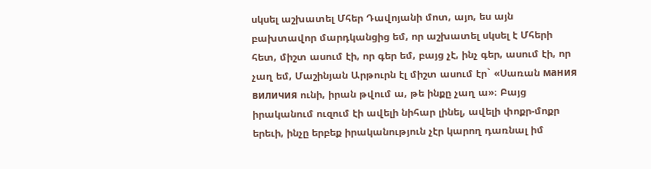սկսել աշխատել Մհեր Դավոյանի մոտ, այո, ես այն բախտավոր մարդկանցից եմ, որ աշխատել սկսել է Մհերի հետ, միշտ ասում էի, որ գեր եմ, բայց չէ, ինչ գեր, ասում էի, որ չաղ եմ, Մաշինյան Արթուրն էլ միշտ ասում էր` «Սառան мания виличия ունի, իրան թվում ա, թե ինքը չաղ ա»։ Բայց իրականում ուզում էի ավելի նիհար լինել, ավելի փոքր-մոքր երեւի, ինչը երբեք իրականություն չէր կարող դառնալ իմ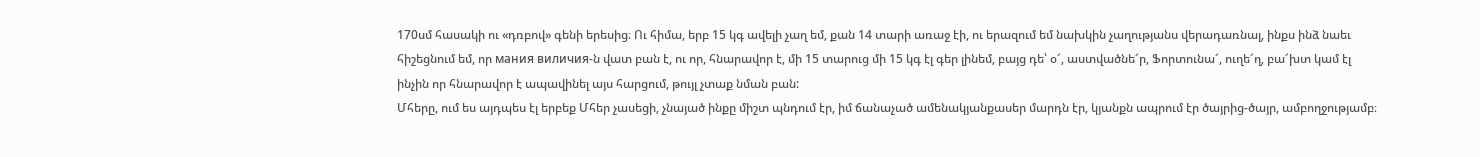170սմ հասակի ու «դռբով» գենի երեսից։ Ու հիմա, երբ 15 կգ ավելի չաղ եմ, քան 14 տարի առաջ էի, ու երազում եմ նախկին չաղությանս վերադառնալ, ինքս ինձ նաեւ հիշեցնում եմ, որ мания виличия-ն վատ բան է, ու որ, հնարավոր է, մի 15 տարուց մի 15 կգ էլ գեր լինեմ, բայց դե՝ օ՜, աստվածնե՜ր, Ֆորտունա՜, ուղե՜ղ, բա՜խտ կամ էլ ինչին որ հնարավոր է ապավինել այս հարցում, թույլ չտաք նման բան:
Մհերը, ում ես այդպես էլ երբեք Մհեր չասեցի, չնայած ինքը միշտ պնդում էր, իմ ճանաչած ամենակյանքասեր մարդն էր, կյանքն ապրում էր ծայրից-ծայր, ամբողջությամբ։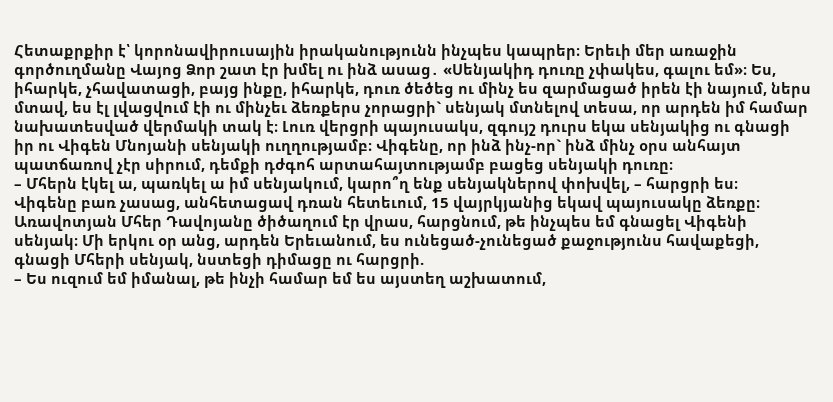Հետաքրքիր է՝ կորոնավիրուսային իրականությունն ինչպես կապրեր։ Երեւի մեր առաջին գործուղմանը Վայոց Ձոր շատ էր խմել ու ինձ ասաց․ «Սենյակիդ դուռը չփակես, գալու եմ»։ Ես, իհարկե, չհավատացի, բայց ինքը, իհարկե, դուռ ծեծեց ու մինչ ես զարմացած իրեն էի նայում, ներս մտավ, ես էլ լվացվում էի ու մինչեւ ձեռքերս չորացրի` սենյակ մտնելով տեսա, որ արդեն իմ համար նախատեսված վերմակի տակ է։ Լուռ վերցրի պայուսակս, զգույշ դուրս եկա սենյակից ու գնացի իր ու Վիգեն Մնոյանի սենյակի ուղղությամբ։ Վիգենը, որ ինձ ինչ-որ` ինձ մինչ օրս անհայտ պատճառով չէր սիրում, դեմքի դժգոհ արտահայտությամբ բացեց սենյակի դուռը։
– Մհերն էկել ա, պառկել ա իմ սենյակում, կարո՞ղ ենք սենյակներով փոխվել, – հարցրի ես։
Վիգենը բառ չասաց, անհետացավ դռան հետեւում, 15 վայրկյանից եկավ պայուսակը ձեռքը։
Առավոտյան Մհեր Դավոյանը ծիծաղում էր վրաս, հարցնում, թե ինչպես եմ գնացել Վիգենի սենյակ։ Մի երկու օր անց, արդեն Երեւանում, ես ունեցած-չունեցած քաջությունս հավաքեցի, գնացի Մհերի սենյակ, նստեցի դիմացը ու հարցրի.
– Ես ուզում եմ իմանալ, թե ինչի համար եմ ես այստեղ աշխատում,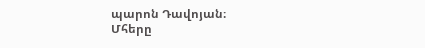պարոն Դավոյան։
Մհերը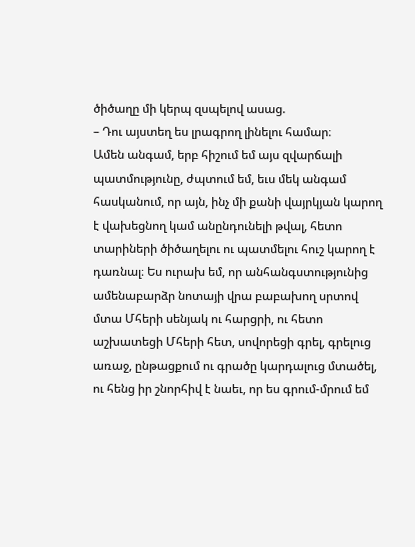ծիծաղը մի կերպ զսպելով ասաց.
– Դու այստեղ ես լրագրող լինելու համար։
Ամեն անգամ, երբ հիշում եմ այս զվարճալի պատմությունը, ժպտում եմ, եւս մեկ անգամ հասկանում, որ այն, ինչ մի քանի վայրկյան կարող է վախեցնող կամ անընդունելի թվալ, հետո տարիների ծիծաղելու ու պատմելու հուշ կարող է դառնալ։ Ես ուրախ եմ, որ անհանգստությունից ամենաբարձր նոտայի վրա բաբախող սրտով մտա Մհերի սենյակ ու հարցրի, ու հետո աշխատեցի Մհերի հետ, սովորեցի գրել, գրելուց առաջ, ընթացքում ու գրածը կարդալուց մտածել, ու հենց իր շնորհիվ է նաեւ, որ ես գրում-մրում եմ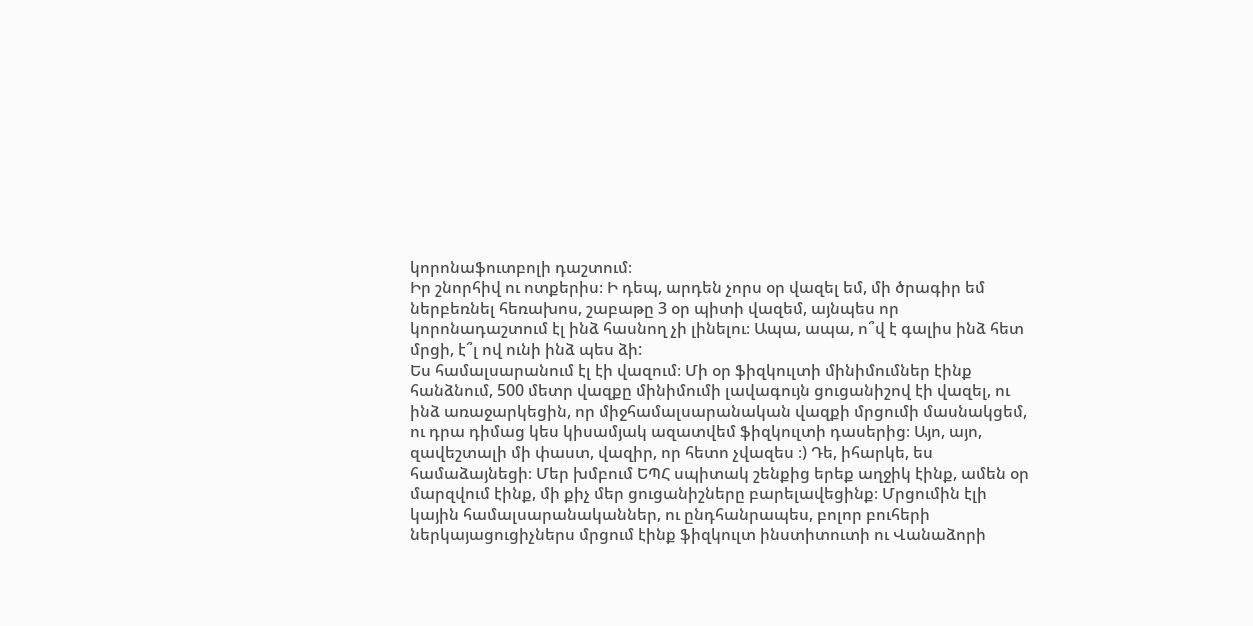կորոնաֆուտբոլի դաշտում։
Իր շնորհիվ ու ոտքերիս։ Ի դեպ, արդեն չորս օր վազել եմ, մի ծրագիր եմ ներբեռնել հեռախոս, շաբաթը 3 օր պիտի վազեմ, այնպես որ կորոնադաշտում էլ ինձ հասնող չի լինելու։ Ապա, ապա, ո՞վ է գալիս ինձ հետ մրցի, է՞լ ով ունի ինձ պես ձի:
Ես համալսարանում էլ էի վազում։ Մի օր ֆիզկուլտի մինիմումներ էինք հանձնում, 500 մետր վազքը մինիմումի լավագույն ցուցանիշով էի վազել, ու ինձ առաջարկեցին, որ միջհամալսարանական վազքի մրցումի մասնակցեմ, ու դրա դիմաց կես կիսամյակ ազատվեմ ֆիզկուլտի դասերից։ Այո, այո, զավեշտալի մի փաստ, վազիր, որ հետո չվազես ։) Դե, իհարկե, ես համաձայնեցի։ Մեր խմբում ԵՊՀ սպիտակ շենքից երեք աղջիկ էինք, ամեն օր մարզվում էինք, մի քիչ մեր ցուցանիշները բարելավեցինք։ Մրցումին էլի կային համալսարանականներ, ու ընդհանրապես, բոլոր բուհերի ներկայացուցիչներս մրցում էինք ֆիզկուլտ ինստիտուտի ու Վանաձորի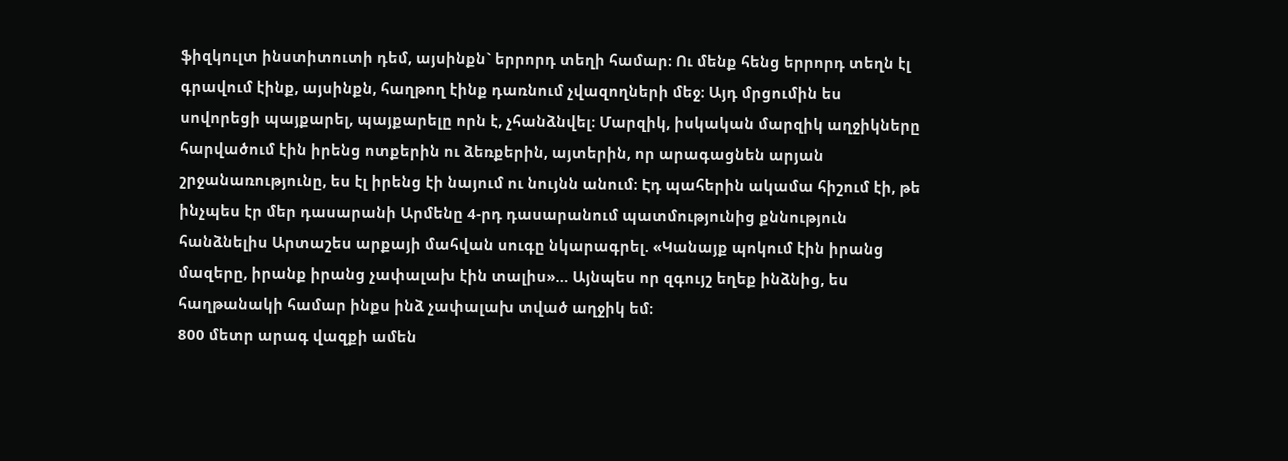ֆիզկուլտ ինստիտուտի դեմ, այսինքն` երրորդ տեղի համար։ Ու մենք հենց երրորդ տեղն էլ գրավում էինք, այսինքն, հաղթող էինք դառնում չվազողների մեջ։ Այդ մրցումին ես սովորեցի պայքարել, պայքարելը որն է, չհանձնվել։ Մարզիկ, իսկական մարզիկ աղջիկները հարվածում էին իրենց ոտքերին ու ձեռքերին, այտերին, որ արագացնեն արյան շրջանառությունը, ես էլ իրենց էի նայում ու նույնն անում։ Էդ պահերին ակամա հիշում էի, թե ինչպես էր մեր դասարանի Արմենը 4-րդ դասարանում պատմությունից քննություն հանձնելիս Արտաշես արքայի մահվան սուգը նկարագրել. «Կանայք պոկում էին իրանց մազերը, իրանք իրանց չափալախ էին տալիս»… Այնպես որ զգույշ եղեք ինձնից, ես հաղթանակի համար ինքս ինձ չափալախ տված աղջիկ եմ։
800 մետր արագ վազքի ամեն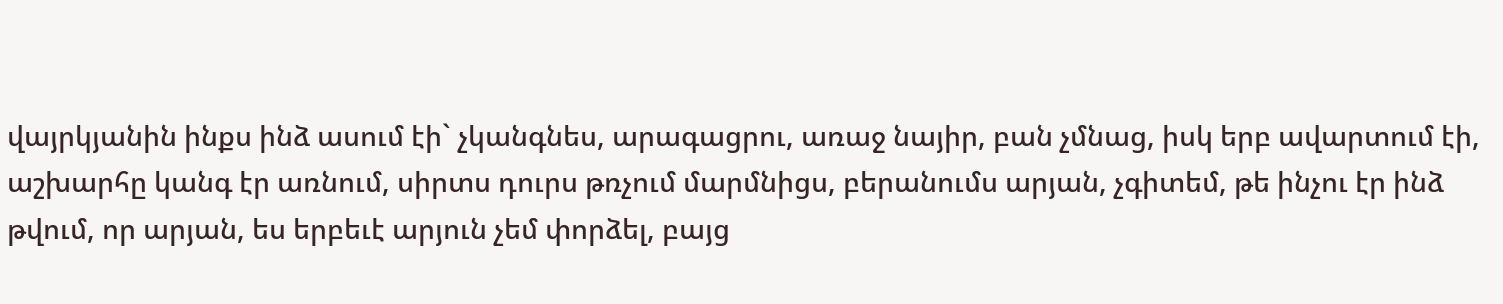վայրկյանին ինքս ինձ ասում էի` չկանգնես, արագացրու, առաջ նայիր, բան չմնաց, իսկ երբ ավարտում էի, աշխարհը կանգ էր առնում, սիրտս դուրս թռչում մարմնիցս, բերանումս արյան, չգիտեմ, թե ինչու էր ինձ թվում, որ արյան, ես երբեւէ արյուն չեմ փորձել, բայց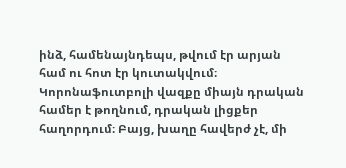ինձ, համենայնդեպս, թվում էր արյան համ ու հոտ էր կուտակվում։
Կորոնաֆուտբոլի վազքը միայն դրական համեր է թողնում, դրական լիցքեր հաղորդում։ Բայց, խաղը հավերժ չէ, մի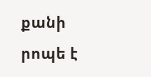քանի րոպե է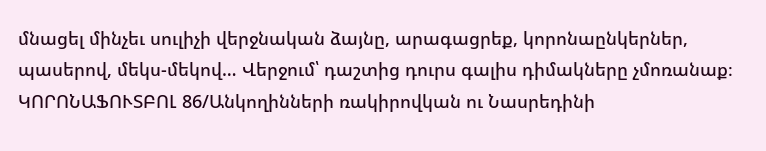մնացել մինչեւ սուլիչի վերջնական ձայնը, արագացրեք, կորոնաընկերներ, պասերով, մեկս-մեկով… Վերջում՝ դաշտից դուրս գալիս դիմակները չմոռանաք։
ԿՈՐՈՆԱՖՈՒՏԲՈԼ 86/Անկողինների ռակիրովկան ու Նասրեդինի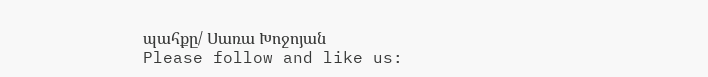պահքը/ Սառա Խոջոյան
Please follow and like us: